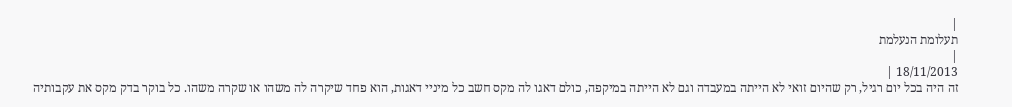|
תעלומת הנעלמת
|
18/11/2013 |
זה היה בכל יום רגיל, רק שהיום זואי לא הייתה במעבדה וגם לא הייתה במיקפה, כולם דאגו לה מקס חשב כל מיניי דאגות, הוא פחד שיקרה לה משהו או שקרה משהו. כל בוקר בדק מקס את עקבותיה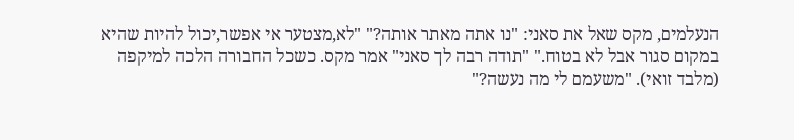הנעלמים, מקס שאל את סאני: "נו אתה מאתר אותה?" "לא,מצטער אי אפשר,יכול להיות שהיא במקום סגור אבל לא בטוח." "תודה רבה לך סאני" אמר מקס. כשכל החבורה הלכה למיקפה (מלבד זואי). "משעמם לי מה נעשה?"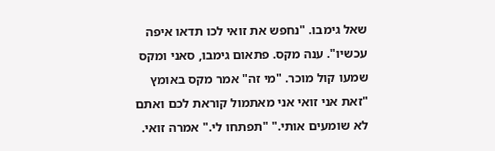שאל גימבו. "נחפש את זואי לכו תדאו איפה עכשיו". ענה מקס. פתאום גימבו, סאני ומקס שמעו קול מוכר. "מי זה" אמר מקס באומץ "זאת אני זואי אני מאתמול קוראת לכם ואתם לא שומעים אותי." "תפתחו לי." אמרה זואי.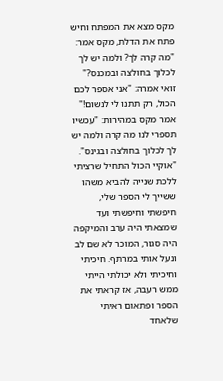מקס מצא את המפתח וחיש פתח את הדלת, מקס אמר: "מה קרה לך? ולמה יש לך לכלוך בחולצה ובמכנס?" זואי אמרה: "אני אספר לכם הכול, רק תתנו לי לנשום!" אמר מקס במהירות: "עכשיו תספרי לנו מה קרה ולמה יש לך לכלוך בחולצה ובגינס". "אוקיי הכול התחיל שרציתי ללכת שנייה להביא משהו ששייך לי הספר שלי, חיפשתי וחיפשתי ועד שמצאתי היה ערב והמיקפה היה סגור, המוכר לא שם לב ונעל אותי במרתף. חיכיתי וחיכיתי ולא יכולתי הייתי ממש רעבה, אז קראתי את הספר ופתאום ראיתי שלאחד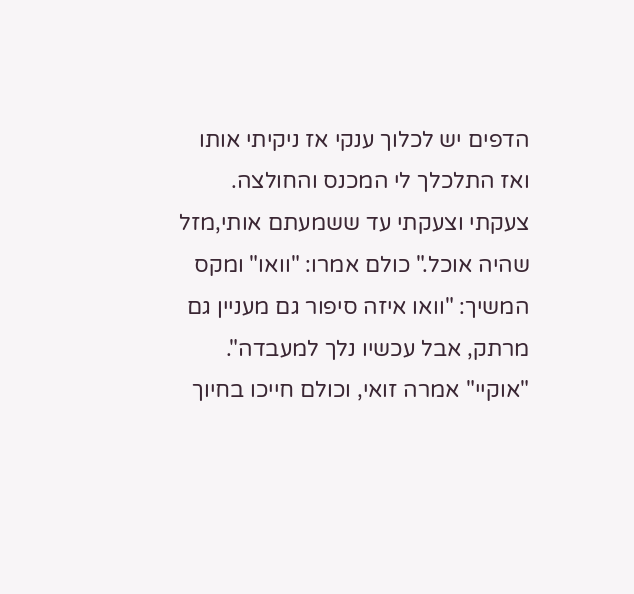הדפים יש לכלוך ענקי אז ניקיתי אותו ואז התלכלך לי המכנס והחולצה. צעקתי וצעקתי עד ששמעתם אותי,מזל שהיה אוכל." כולם אמרו: "וואו" ומקס המשיך: "וואו איזה סיפור גם מעניין גם מרתק, אבל עכשיו נלך למעבדה". "אוקיי" אמרה זואי, וכולם חייכו בחיוך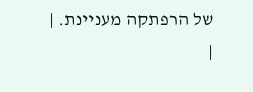של הרפתקה מעניינת. |
|